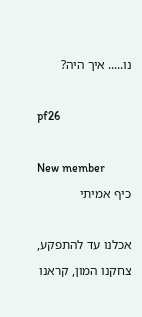נו..... איך היה?

pf26

New member
כיף אמיתי

אכלנו עד להתפקע, צחקנו המון, קראנו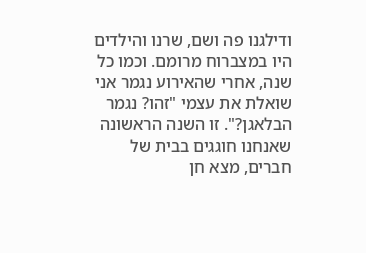ודילגנו פה ושם, שרנו והילדים היו במצברוח מרומם. וכמו כל שנה, אחרי שהאירוע נגמר אני שואלת את עצמי "זהו? נגמר הבלאגן?". זו השנה הראשונה שאנחנו חוגגים בבית של חברים, מצא חן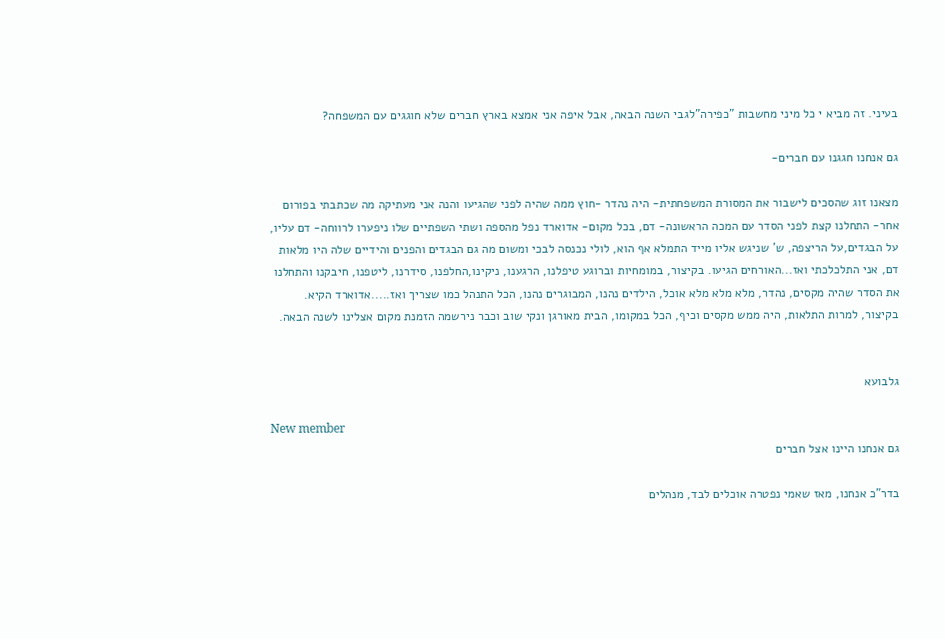בעיני. זה מביא י כל מיני מחשבות "כפירה"לגבי השנה הבאה, אבל איפה אני אמצא בארץ חברים שלא חוגגים עם המשפחה?

גם אנחנו חגגנו עם חברים-

מצאנו זוג שהסכים לישבור את המסורת המשפחתית- היה נהדר -חוץ ממה שהיה לפני שהגיעו והנה אני מעתיקה מה שכתבתי בפורום אחר- התחלנו קצת לפני הסדר עם המכה הראשונה- דם, בכל מקום- אדוארד נפל מהספה ושתי השפתיים שלו ניפערו לרווחה- דם עליו, על הבגדים,על הריצפה, ש' שניגש אליו מייד התמלא אף הוא, לולי נכנסה לבכי ומשום מה גם הבגדים והפנים והידיים שלה היו מלאות דם, אני התלכלכתי ואז...האורחים הגיעו. בקיצור, במומחיות וברוגע טיפלנו, הרגענו, ניקינו,החלפנו, סידרנו, ליטפנו, חיבקנו והתחלנו את הסדר שהיה מקסים, נהדר, מלא מלא מלא אוכל, הילדים נהנו, המבוגרים נהנו, הכל התנהל כמו שצריך ואז.....אדוארד הקיא. בקיצור, למרות התלאות, היה ממש מקסים וכיף, הכל במקומו, הבית מאורגן ונקי שוב וכבר נירשמה הזמנת מקום אצלינו לשנה הבאה.


גלבועא

New member
גם אנחנו היינו אצל חברים

בדר"כ אנחנו, מאז שאמי נפטרה אוכלים לבד, מנהלים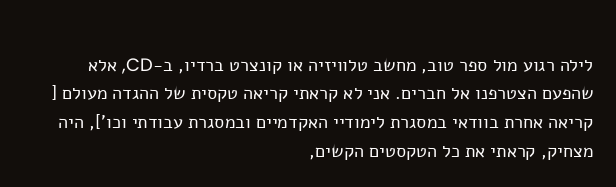לילה רגוע מול ספר טוב, מחשב טלוויזיה או קונצרט ברדיו, ב-CD, אלא שהפעם הצטרפנו אל חברים. אני לא קראתי קריאה טקסית של ההגדה מעולם [ קריאה אחרת בוודאי במסגרת לימודיי האקדמיים ובמסגרת עבודתי וכו'], היה מצחיק, קראתי את כל הטקסטים הקשים,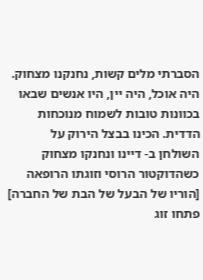הסברתי מלים קשות, נחנקנו מצחוק. היה אוכל, היה יין, היו אנשים שבאו בכוונות טובות לשמוח מנוכחות הדדית. הכינו בבצל הירוק על השולחן ב- דיינו ונחנקו מצחוק כשהדוקטור הרוסי וזוגתו הרופאה [הוריו של הבעל של הבת של החברה] פתחו זוג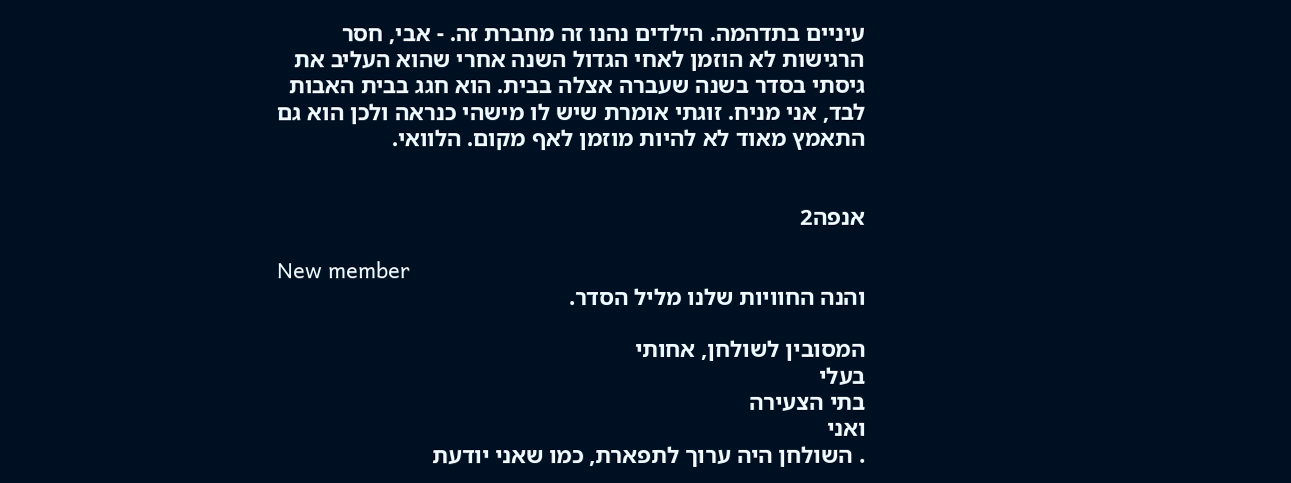עיניים בתדהמה. הילדים נהנו זה מחברת זה. - אבי, חסר הרגישות לא הוזמן לאחי הגדול השנה אחרי שהוא העליב את גיסתי בסדר בשנה שעברה אצלה בבית. הוא חגג בבית האבות לבד, אני מניח. זוגתי אומרת שיש לו מישהי כנראה ולכן הוא גם התאמץ מאוד לא להיות מוזמן לאף מקום. הלוואי.


אנפה2

New member
והנה החוויות שלנו מליל הסדר.

המסובין לשולחן, אחותי
בעלי
בתי הצעירה
ואני
. השולחן היה ערוך לתפארת, כמו שאני יודעת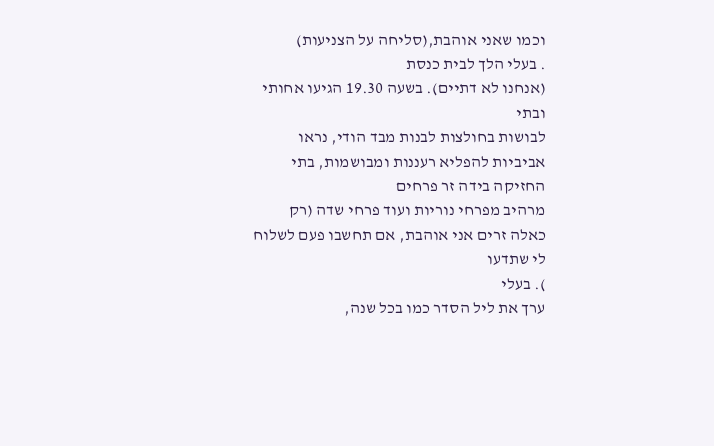וכמו שאני אוהבת,(סליחה על הצניעות)
. בעלי הלך לבית כנסת
(אנחנו לא דתיים). בשעה 19.30 הגיעו אחותי
ובתי
לבושות בחולצות לבנות מבד הודי, נראו אביביות להפליא רעננות ומבושמות, בתי החזיקה בידה זר פרחים
מרהיב מפרחי נוריות ועוד פרחי שדה (רק כאלה זרים אני אוהבת, אם תחשבו פעם לשלוח לי שתדעו
). בעלי
ערך את ליל הסדר כמו בכל שנה,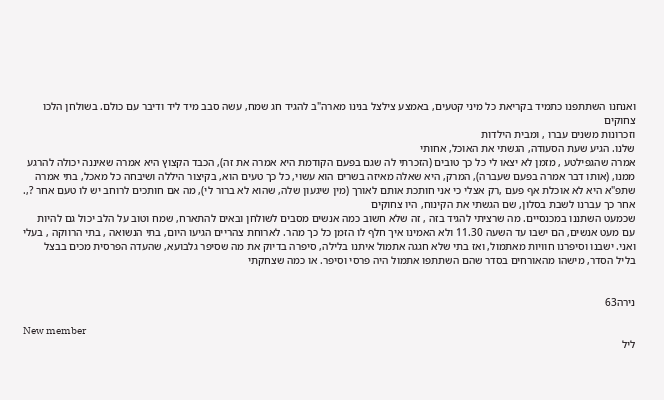ואנחנו השתתפנו כתמיד בקריאת כל מיני קטעים, באמצע צילצל בנינו מארה"ב להגיד חג שמח, עשה סבב מיד ליד ודיבר עם כולם. בשולחן הלכו צחוקים
וזכרונות משנים עברו , ומבית הילדות
שלנו. הגיע שעת הסעודה, הגשתי את האוכל, אחותי
אמרה שהגפילטע , מזמן לא יצאו לי כל כך טובים (הזכרתי לה שגם בפעם הקודמת היא אמרה את זה), הכבד הקצוץ היא אמרה שאיננה יכולה להרגע ממנו, (אותו דבר אמרה בפעם שעברה), המרק, היא שאלה מאיזה בשרים הוא עשוי, כל כך טעים הוא, בקיצור היללה ושיבחה כל מאכל, בתי אמרה שתפ"א היא לא אוכלת אף פעם ,רק אצלי כי אני חותכת אותם לאורך (מין שיגעון שלה, שהוא לא ברור לי), מה אם חותכים לרוחב יש לו טעם אחר ?,. אחר כך עברנו לשבת בסלון, שם הגשתי את הקינוח, היו צחוקים
שכמעט השתננו במכנסיים. מה שרציתי להגיד בזה , זה שלא חשוב כמה אנשים מסבים לשולחן ובאים להתארח, שמח וטוב על הלב יכול גם להיות עם מעט אנשים, הם ישבו עד השעה 11.30 ולא האמינו איך חלף לו הזמן כל כך מהר. לארוחת צהריים הגיעו היום, בתי הנשואה , בתי הרווקה , בעלי ואני. ישבנו וסיפרנו חוויות מאתמול, ואז בתי שלא חגגה אתמול איתנו בלילה, סיפרה בדיוק את מה שסיפר גלבועא, שהעדה הפרסית מכים בבצל בליל הסדר, מישהו מהאורחים בסדר שהם השתתפו אתמול היה פרסי וסיפר. או כמה שצחקתי


נירה63

New member
ליל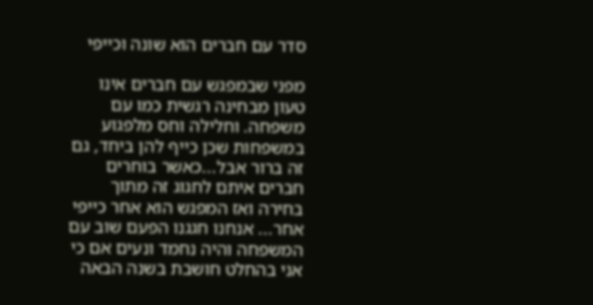סדר עם חברים הוא שונה וכייפי

מפני שבמפגש עם חברים אינו טעון מבחינה רגשית כמו עם משפחה. וחלילה וחס מלפגוע במשפחות שכן כייף להן ביחד, גם זה ברור אבל...כאשר בוחרים חברים איתם לחגוג זה מתוך בחירה ואז המפגש הוא אחר כייפי אחר... אנחנו חגגנו הפעם שוב עם המשפחה והיה נחמד ונעים אם כי אני בהחלט חושבת בשנה הבאה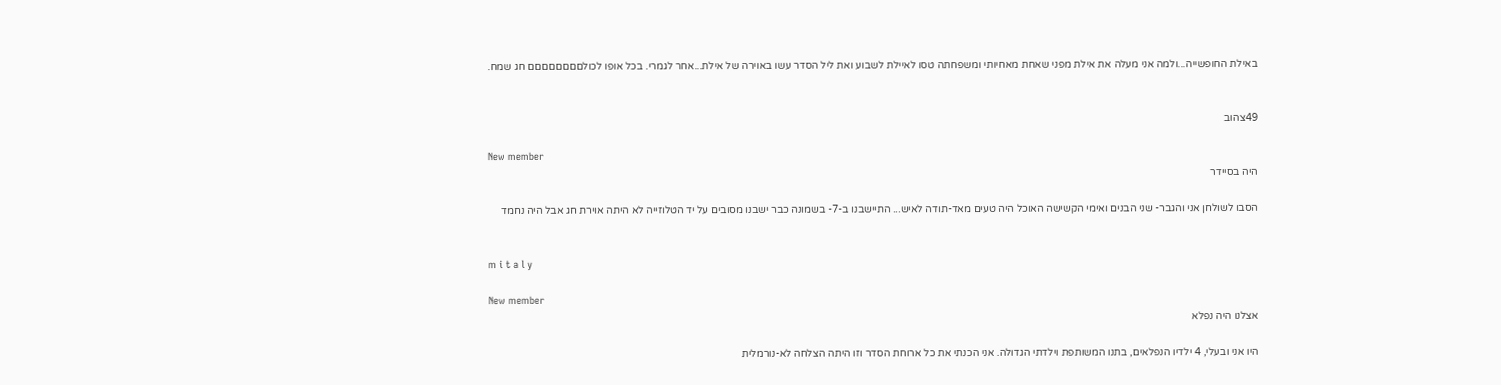באילת החופשייה...ולמה אני מעלה את אילת מפני שאחת מאחיותי ומשפחתה טסו לאיילת לשבוע ואת ליל הסדר עשו באוירה של אילת...אחר לגמרי. בכל אופו לכולםםםםםםםם חג שמח.


49צהוב

New member
היה בסיידר

הסבו לשולחן אני והגבר- שני הבנים ואימי הקשישה האוכל היה טעים מאד-תודה לאיש... התיישבנו ב-7- בשמונה כבר ישבנו מסובים על יד הטלוזייה לא היתה אוירת חג אבל היה נחמד


m i t a l y

New member
אצלנו היה נפלא

היו אני ובעלי, 4 ילדיו הנפלאים, בתנו המשותפת וילדתי הגדולה. אני הכנתי את כל ארוחת הסדר וזו היתה הצלחה לא-נורמלית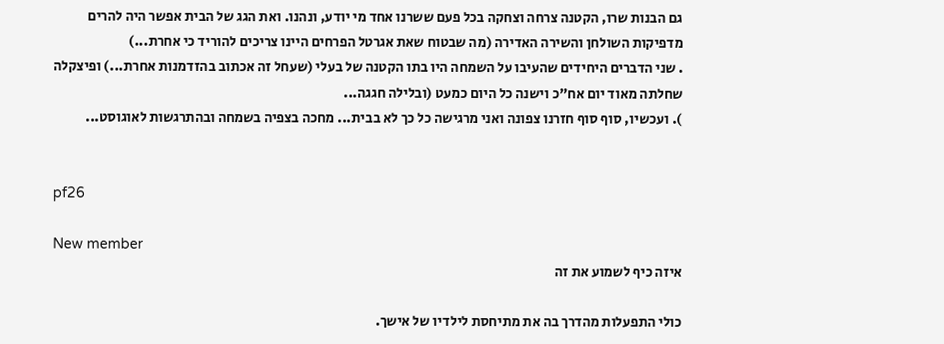גם הבנות שרו, הקטנה צרחה וצחקה בכל פעם ששרנו אחד מי יודע, ונהנו. ואת הגג של הבית אפשר היה להרים מדפיקות השולחן והשירה האדירה (מה שבטוח שאת אגרטל הפרחים היינו צריכים להוריד כי אחרת...)
. שני הדברים היחידים שהעיבו על השמחה היו בתו הקטנה של בעלי (שעחל זה אכתוב בהזדמנות אחרת...) ופיצקלה שחלתה מאוד יום אח"כ וישנה כל היום כמעט (ובלילה חגגה...
). ועכשיו, סוף סוף חזרנו צפונה ואני מרגישה כל כך לא בבית... מחכה בצפיה בשמחה ובהתרגשות לאוגוסט...


pf26

New member
איזה כיף לשמוע את זה

כולי התפעלות מהדרך בה את מתיחסת לילדיו של אישך.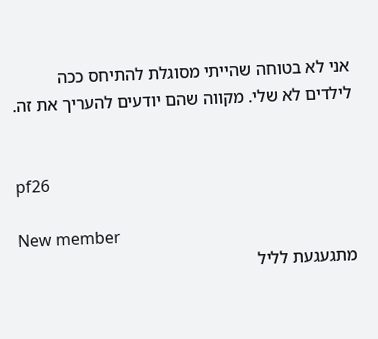אני לא בטוחה שהייתי מסוגלת להתיחס ככה לילדים לא שלי. מקווה שהם יודעים להעריך את זה.


pf26

New member
מתגעגעת לליל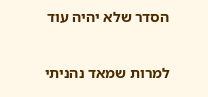הסדר שלא יהיה עוד

למרות שמאד נהניתי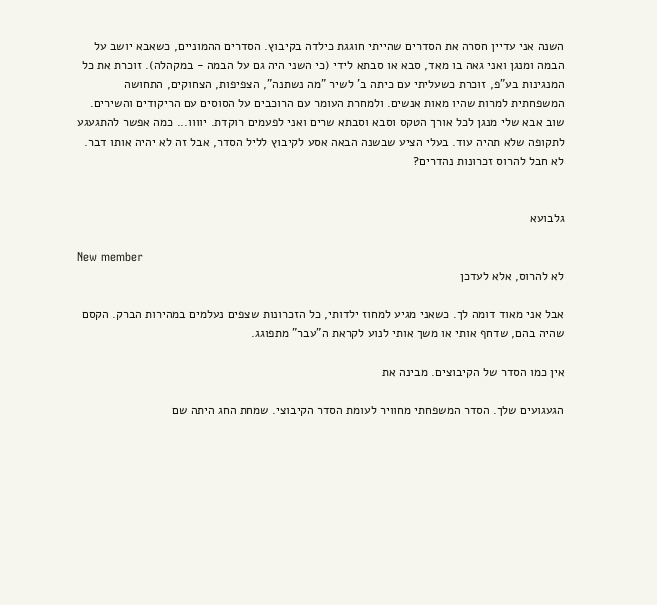השנה אני עדיין חסרה את הסדרים שהייתי חוגגת כילדה בקיבוץ. הסדרים ההמוניים, כשאבא יושב על הבמה ומנגן ואני גאה בו מאד, סבא או סבתא לידי (כי השני היה גם על הבמה - במקהלה). זוכרת את כל המנגינות בע"פ, זוכרת כשעליתי עם כיתה ב' לשיר "מה נשתנה", הצפיפות, הצחוקים, התחושה המשפחתית למרות שהיו מאות אנשים. ולמחרת העומר עם הרוכבים על הסוסים עם הריקודים והשירים. שוב אבא שלי מנגן לכל אורך הטקס וסבא וסבתא שרים ואני לפעמים רוקדת. יוווו... כמה אפשר להתגעגע לתקופה שלא תהיה עוד. בעלי הציע שבשנה הבאה אסע לקיבוץ לליל הסדר, אבל זה לא יהיה אותו דבר. לא חבל להרוס זכרונות נהדרים?


גלבועא

New member
לא להרוס, אלא לעדכן

אבל אני מאוד דומה לך. כשאני מגיע למחוז ילדותי, כל הזכרונות שצפים נעלמים במהירות הברק. הקסם שהיה בהם, שדחף אותי או משך אותי לנוע לקראת ה"עבר" מתפוגג.

אין כמו הסדר של הקיבוצים. מבינה את

הגעגועים שלך. הסדר המשפחתי מחוויר לעומת הסדר הקיבוצי. שמחת החג היתה שם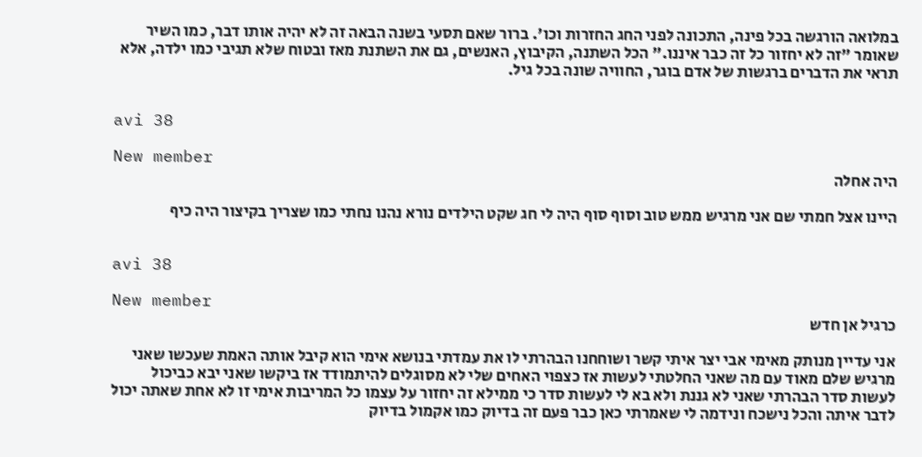במלואה הורגשה בכל פינה, התכונה לפני החג החזרות וכו'. ברור שאם תסעי בשנה הבאה זה לא יהיה אותו דבר, כמו השיר שאומר "זה לא יחזור כל זה כבר איננו." הכל השתנה, הקיבוץ, האנשים, גם את השתנת מאז ובטוח שלא תגיבי כמו ילדה, אלא תראי את הדברים ברגשות של אדם בוגר, החוויה שונה בכל גיל.


avi 38

New member
היה אחלה

היינו אצל חמתי שם אני מרגיש ממש טוב וסוף סוף היה לי חג שקט הילדים נורא נהנו נחתי כמו שצריך בקיצור היה כיף


avi 38

New member
כרגיל אן חדש

אני עדיין מנותק מאימי אבי יצר איתי קשר ושוחחנו הבהרתי לו את עמדתי בנושא אימי הוא קיבל אותה האמת שעכשו שאני מרגיש שלם מאוד עם מה שאני החלטתי לעשות אז כצפוי האחים שלי לא מסוגלים להיתמודד אז ביקשו שאני יבא כביכול לעשות סדר הבהרתי שאני לא גננת ולא בא לי לעשות סדר כי ממילא זה יחזור על עצמו כל המריבות אימי זו לא אחת שאתה יכול לדבר איתה והכל נישכח ונידמה לי שאמרתי כאן כבר פעם זה בדיוק כמו אקמול בדיוק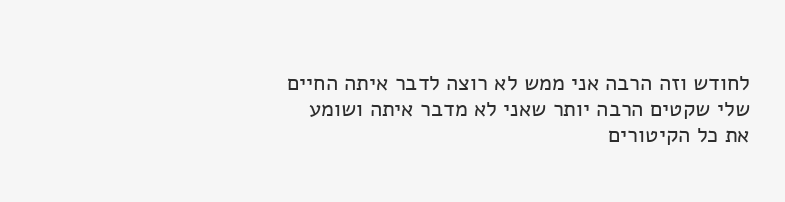לחודש וזה הרבה אני ממש לא רוצה לדבר איתה החיים שלי שקטים הרבה יותר שאני לא מדבר איתה ושומע את כל הקיטורים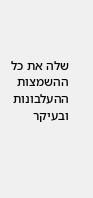שלה את כל ההשמצות ההעלבונות ובעיקר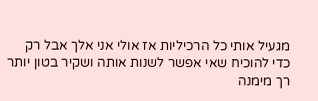מגעיל אותי כל הרכיליות אז אולי אני אלך אבל רק כדי להוכיח שאי אפשר לשנות אותה ושקיר בטון יותר רך מימנה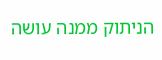הניתוק ממנה עושה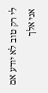לי רק טוב לא יודע אם אני אלך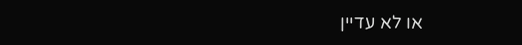או לא עדיין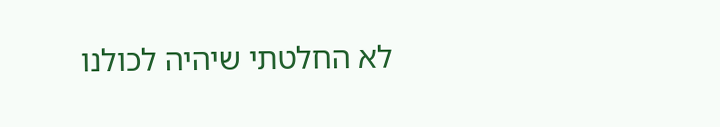לא החלטתי שיהיה לכולנו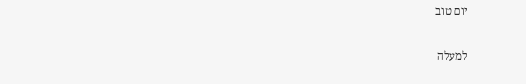יום טוב

למעלה